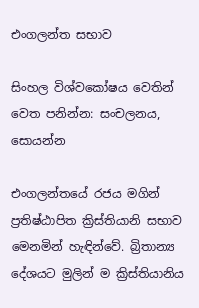එංගලන්ත සභාව

සිංහල විශ්වකෝෂය වෙතින්
වෙත පනින්න: සංචලනය, සොයන්න

එංගලන්තයේ රජය මගින් ප්‍රතිෂ්ඨාපිත ක්‍රිස්තියානි සභාව මෙනමින් හැඳින්වේ. බ්‍රිතාන්‍ය දේශයට මුලින් ම ක්‍රිස්තියානිය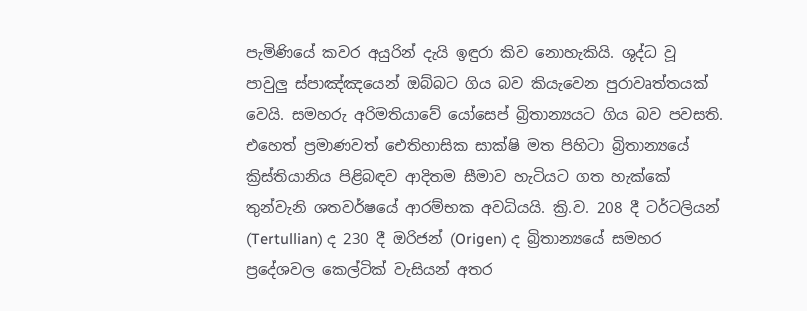පැමිණියේ කවර අයුරින් දැයි ඉඳුරා කිව නොහැකියි. ශුද්ධ වූ පාවුලු ස්පාඤ්ඤයෙන් ඔබ්බට ගිය බව කියැවෙන පුරාවෘත්තයක් වෙයි. සමහරු අරිමතියාවේ යෝසෙප් බ්‍රිතාන්‍යයට ගිය බව පවසති. එහෙත් ප්‍රමාණවත් ඓතිහාසික සාක්ෂි මත පිහිටා බ්‍රිතාන්‍යයේ ක්‍රිස්තියානිය පිළිබඳව ආදිතම සීමාව හැටියට ගත හැක්කේ තුන්වැනි ශතවර්ෂයේ ආරම්භක අවධියයි. ක්‍රි.ව. 208 දී ටර්ටලියන් (Tertullian) ද 230 දී ඔරිජන් (Origen) ද බ්‍රිතාන්‍යයේ සමහර ප්‍රදේශවල කෙල්ටික් වැසියන් අතර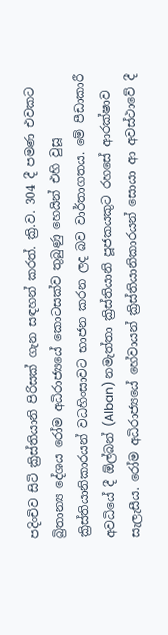පදිංචිව සිටි ක්‍රිස්තියානි පිරිසක් ගැන සඳහන් කරත්. ක්‍රි.ව. 304 දී පමණ එවකට බ්‍රිතාන්‍ය දේශය රෝම අධිරාජ්‍යයේ කොටසක්ව තුබුණු හෙයින් එහි වුසූ ක්‍රිස්තියානිකාරයන් වධහිංසාවට භාජන කරන ලද බව වාර්තාගතය. මේ පීඩාකාරී අවධියේ දී ඕල්බන් (Alban) නමැත්තා ක්‍රිස්තියානි පූජකයකුට රහසේ ආරක්ෂාව සැලැසීය. රෝම අධිරාජ්‍යයේ හේවායන් ක්‍රිස්තියානිකාරයන් සොයා ආ අවස්ථාවේ දී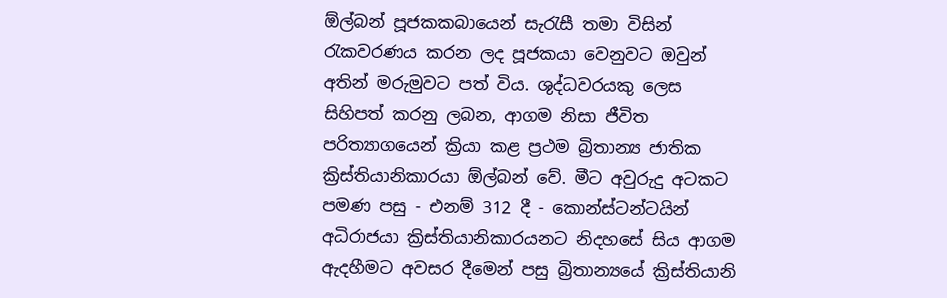ඕල්බන් පූජකකබායෙන් සැරැසී තමා විසින් රැකවරණය කරන ලද පූජකයා වෙනුවට ඔවුන් අතින් මරුමුවට පත් විය. ශුද්ධවරයකු ලෙස සිහිපත් කරනු ලබන, ආගම නිසා ජීවිත පරිත්‍යාගයෙන් ක්‍රියා කළ ප්‍රථම බ්‍රිතාන්‍ය ජාතික ක්‍රිස්තියානිකාරයා ඕල්බන් වේ. මීට අවුරුදු අටකට පමණ පසු - එනම් 312 දී - කොන්ස්ටන්ටයින් අධිරාජයා ක්‍රිස්තියානිකාරයනට නිදහසේ සිය ආගම ඇදහීමට අවසර දීමෙන් පසු බ්‍රිතාන්‍යයේ ක්‍රිස්තියානි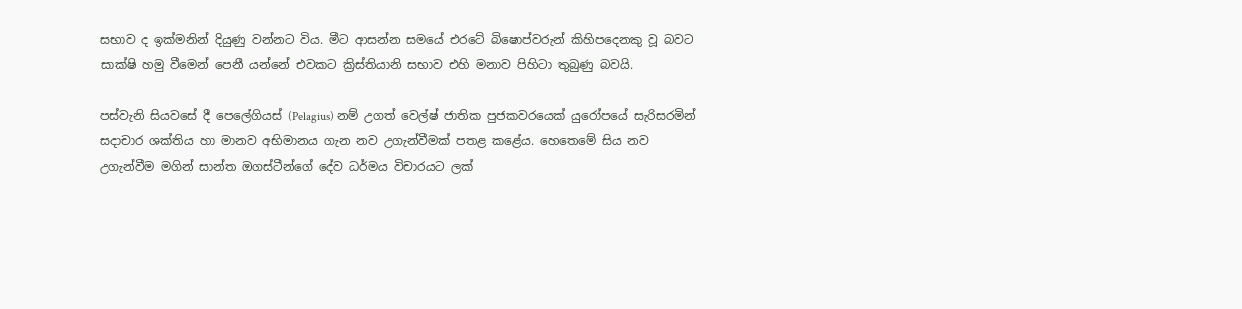සභාව ද ඉක්මනින් දියුණු වන්නට විය. මීට ආසන්න සමයේ එරටේ බිෂොප්වරුන් කිහිපදෙනකු වූ බවට සාක්ෂි හමු වීමෙන් පෙනී යන්නේ එවකට ක්‍රිස්තියානි සභාව එහි මනාව පිහිටා තුබුණු බවයි.

පස්වැනි සියවසේ දී පෙලේගියස් (Pelagius) නම් උගත් වෙල්ෂ් ජාතික පුජකවරයෙක් යුරෝපයේ සැරිසරමින් සදාචාර ශක්තිය හා මානව අභිමානය ගැන නව උගැන්වීමක් පතළ කළේය. හෙතෙමේ සිය නව උගැන්වීම මගින් සාන්ත ඔගස්ටීන්ගේ දේව ධර්මය විචාරයට ලක්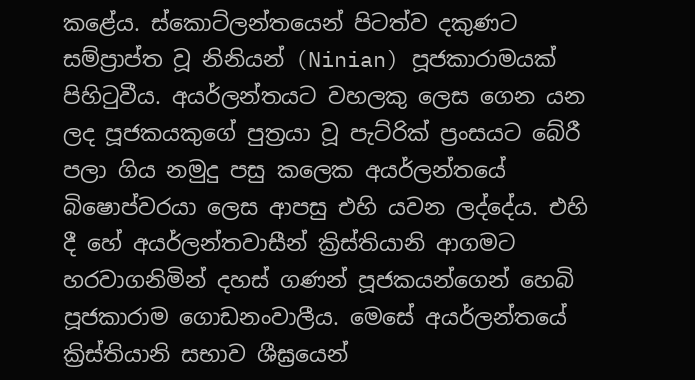කළේය. ස්කොට්ලන්තයෙන් පිටත්ව දකුණට සම්ප්‍රාප්ත වූ නිනියන් (Ninian) පූජකාරාමයක් පිහිටුවීය. අයර්ලන්තයට වහලකු ලෙස ගෙන යන ලද පූජකයකුගේ පුත්‍රයා වූ පැට්රික් ප්‍රංසයට බේරී පලා ගිය නමුදු පසු කලෙක අයර්ලන්තයේ බිෂොප්වරයා ලෙස ආපසු එහි යවන ලද්දේය. එහි දී හේ අයර්ලන්තවාසීන් ක්‍රිස්තියානි ආගමට හරවාගනිමින් දහස් ගණන් පූජකයන්ගෙන් හෙබි පූජකාරාම ගොඩනංවාලීය. මෙසේ අයර්ලන්තයේ ක්‍රිස්තියානි සභාව ශීඝ්‍රයෙන්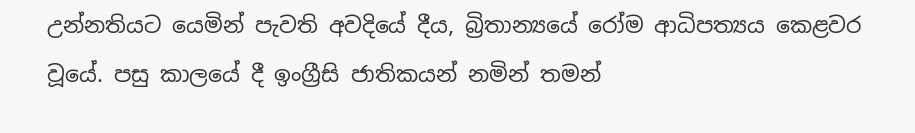උන්නතියට යෙමින් පැවති අවදියේ දීය, බ්‍රිතාන්‍යයේ රෝම ආධිපත්‍යය කෙළවර වූයේ. පසු කාලයේ දී ඉංග්‍රීසි ජාතිකයන් නමින් තමන්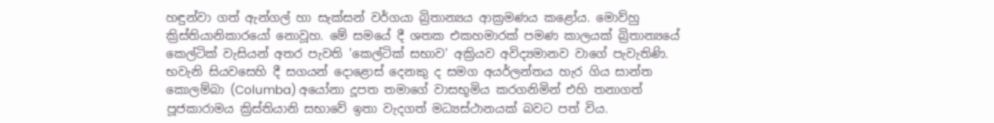හඳුන්වා ගත් ඇන්ගල් හා සැක්සන් වර්ගයා බ්‍රිතාන්‍යය ආක්‍රමණය කළෝය. මොව්හු ක්‍රිස්තියානිකාරයෝ නොවූහ. මේ සමයේ දී ශතක එකහමාරක් පමණ කාලයක් බ්‍රිතාන්‍යයේ කෙල්ටික් වැසියන් අතර පැවති 'කෙල්ටික් සභාව' අක්‍රියව අවිද්‍යමානව වාගේ පැවැතිණි. භවැනි සියවසෙහි දී සගයන් දොළොස් දෙනකු ද සමග අයර්ලන්තය හැර ගිය සාන්ත කොලම්බා (Columba) අයෝනා දූපත තමාගේ වාසභූමිය කරගනිමින් එහි තනාගත් පූජකාරාමය ක්‍රිස්තියානි සභාවේ ඉතා වැදගත් මධ්‍යස්ථානයක් බවට පත් විය.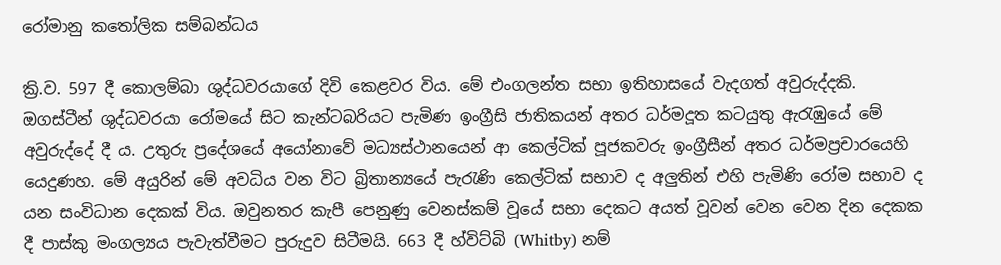රෝමානු කතෝලික සම්බන්ධය

ක්‍රි.ව. 597 දී කොලම්බා ශුද්ධවරයාගේ දිවි කෙළවර විය. මේ එංගලන්ත සභා ඉතිහාසයේ වැදගත් අවුරුද්දකි. ඔගස්ටීන් ශුද්ධවරයා රෝමයේ සිට කැන්ටබරියට පැමිණ ඉංග්‍රීසි ජාතිකයන් අතර ධර්මදූත කටයුතු ඇරැඹුයේ මේ අවුරුද්දේ දී ය. උතුරු ප්‍රදේශයේ අයෝනාවේ මධ්‍යස්ථානයෙන් ආ කෙල්ටික් පූජකවරු ඉංග්‍රීසීන් අතර ධර්මප්‍රචාරයෙහි යෙදුණහ. මේ අයුරින් මේ අවධිය වන විට බ්‍රිතාන්‍යයේ පැරැණි කෙල්ටික් සභාව ද අලුතින් එහි පැමිණි රෝම සභාව ද යන සංවිධාන දෙකක් විය. ඔවුනතර කැපී පෙනුණු වෙනස්කම් වූයේ සභා දෙකට අයත් වූවන් වෙන වෙන දින දෙකක දී පාස්කු මංගල්‍යය පැවැත්වීමට පුරුදුව සිටීමයි. 663 දී හ්විට්බි (Whitby) නම්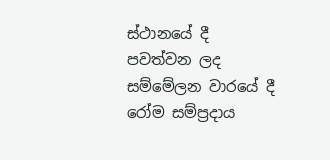ස්ථානයේ දී පවත්වන ලද සම්මේලන වාරයේ දී රෝම සම්ප්‍රදාය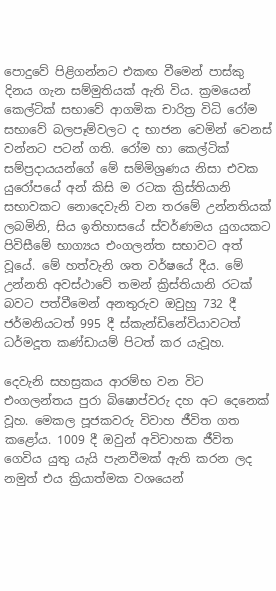පොදුවේ පිළිගන්නට එකඟ වීමෙන් පාස්කු දිනය ගැන සම්මුතියක් ඇති විය. ක්‍රමයෙන් කෙල්ටික් සභාවේ ආගමික චාරිත්‍ර විධි රෝම සභාවේ බලපෑම්වලට ද භාජන වෙමින් වෙනස් වන්නට පටන් ගති. රෝම හා කෙල්ටික් සම්ප්‍රදායයන්ගේ මේ සම්මිශ්‍රණය නිසා එවක යුරෝපයේ අන් කිසි ම රටක ක්‍රිස්තියානි සභාවකට නොදෙවැනි වන තරමේ උන්නතියක් ලබමිනි, සිය ඉතිහාසයේ ස්වර්ණමය යුගයකට පිවිසීමේ භාග්‍යය එංගලන්ත සභාවට අත් වූයේ. මේ හත්වැනි ශත වර්ෂයේ දීය. මේ උන්නති අවස්ථාවේ තමන් ක්‍රිස්තියානි රටක් බවට පත්වීමෙන් අනතුරුව ඔවුහු 732 දී ජර්මනියටත් 995 දී ස්කැන්ඩිනේවියාවටත් ධර්මදූත කණ්ඩායම් පිටත් කර යැවූහ.

දෙවැනි සහස්‍රකය ආරම්භ වන විට එංගලන්තය පුරා බිෂොප්වරු දහ අට දෙනෙක් වූහ. මෙකල පූජකවරු විවාහ ජීවිත ගත කළෝය. 1009 දී ඔවුන් අවිවාහක ජීවිත ගෙවිය යුතු යැයි පැනවීමක් ඇති කරන ලද නමුත් එය ක්‍රියාත්මක වශයෙන්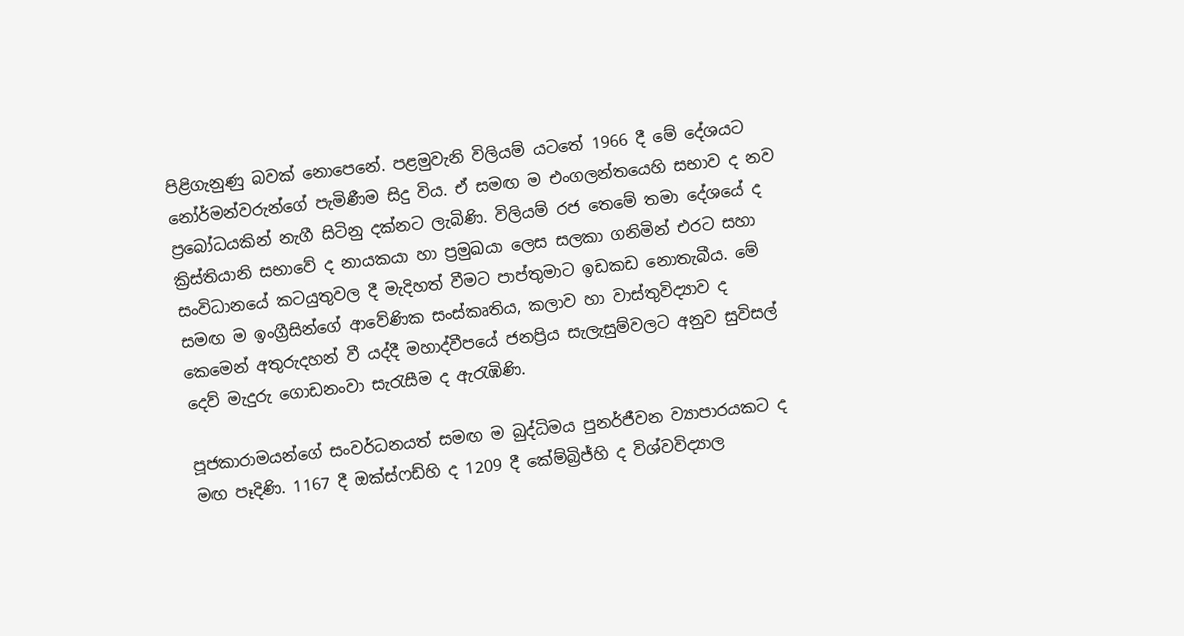පිළිගැනුණු බවක් නොපෙනේ. පළමුවැනි විලියම් යටතේ 1966 දී මේ දේශයට නෝර්මන්වරුන්ගේ පැමිණීම සිදු විය. ඒ සමඟ ම එංගලන්තයෙහි සභාව ද නව ප්‍රබෝධයකින් නැගී සිටිනු දක්නට ලැබිණි. විලියම් රජ තෙමේ තමා දේශයේ ද ක්‍රිස්තියානි සභාවේ ද නායකයා හා ප්‍රමුඛයා ලෙස සලකා ගනිමින් එරට සහා සංවිධානයේ කටයුතුවල දී මැදිහත් වීමට පාප්තුමාට ඉඩකඩ නොතැබීය. මේ සමඟ ම ඉංග්‍රීසින්ගේ ආවේණික සංස්කෘතිය, කලාව හා වාස්තුවිද්‍යාව ද කෙමෙන් අතුරුදහන් වී යද්දී මහාද්වීපයේ ජනප්‍රිය සැලැසුම්වලට අනුව සුවිසල් දෙව් මැදුරු ගොඩනංවා සැරැසීම ද ඇරැඹිණි.

පූජකාරාමයන්ගේ සංවර්ධනයත් සමඟ ම බුද්ධිමය පුනර්ජීවන ව්‍යාපාරයකට ද මඟ පෑදිණි. 1167 දී ඔක්ස්ෆඩ්හි ද 1209 දී කේම්බ්‍රිජ්හි ද විශ්වවිද්‍යාල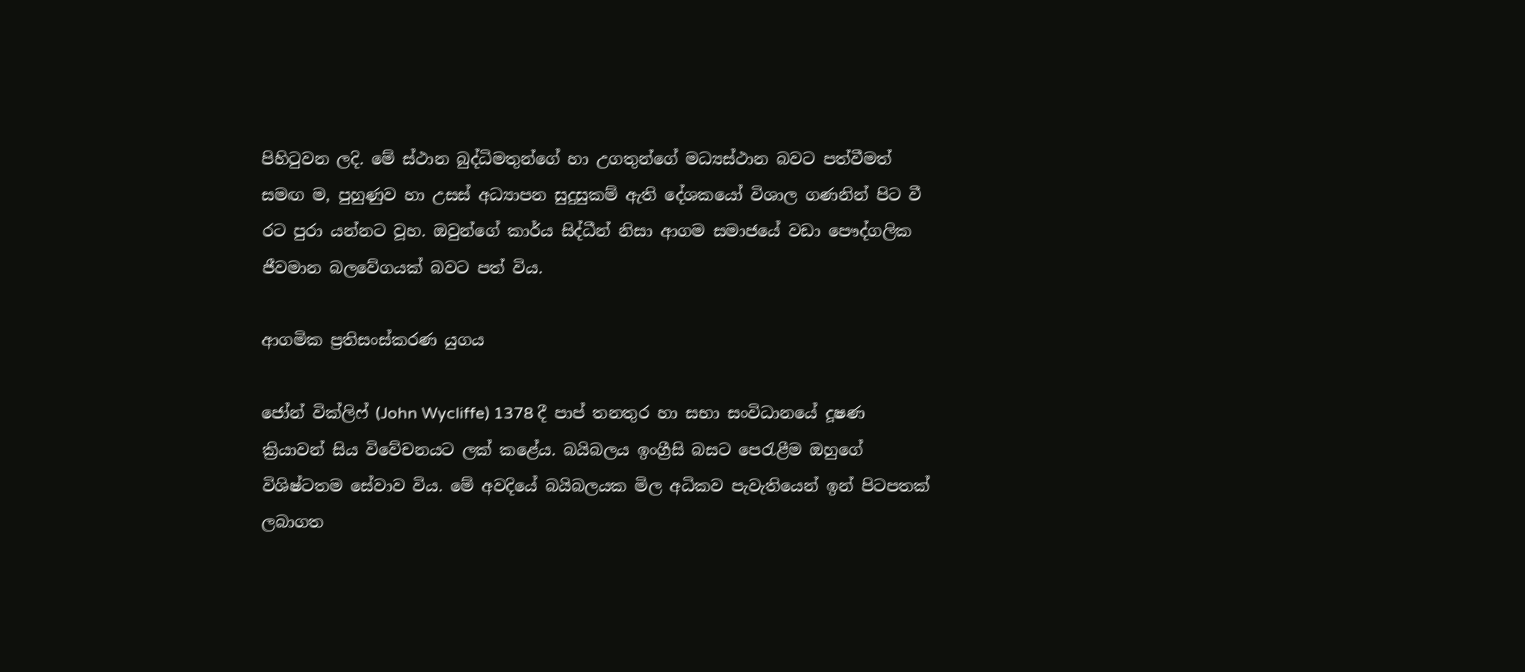පිහිටුවන ලදි. මේ ස්ථාන බුද්ධිමතුන්ගේ හා උගතුන්ගේ මධ්‍යස්ථාන බවට පත්වීමත් සමඟ ම, පුහුණුව හා උසස් අධ්‍යාපන සුදුසුකම් ඇති දේශකයෝ විශාල ගණනින් පිට වී රට පුරා යන්නට වූහ. ඔවුන්ගේ කාර්ය සිද්ධීන් නිසා ආගම සමාජයේ වඩා පෞද්ගලික ජීවමාන බලවේගයක් බවට පත් විය.

ආගමික ප්‍රතිසංස්කරණ යුගය

ජෝන් වික්ලිෆ් (John Wycliffe) 1378 දී පාප් තනතුර හා සභා සංවිධානයේ දූෂණ ක්‍රියාවන් සිය විවේචනයට ලක් කළේය. බයිබලය ඉංග්‍රීසි බසට පෙරැළීම ඔහුගේ විශිෂ්ටතම සේවාව විය. මේ අවදියේ බයිබලයක මිල අධිකව පැවැතියෙන් ඉන් පිටපතක් ලබාගත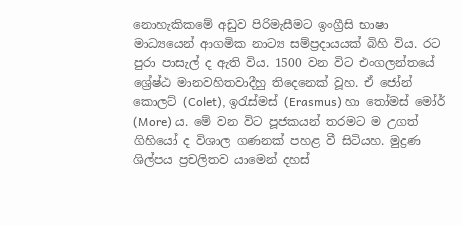නොහැකිකමේ අඩුව පිරිමැසීමට ඉංග්‍රීසි භාෂා මාධ්‍යයෙන් ආගමික නාට්‍ය සම්ප්‍රදායයක් බිහි විය. රට පුරා පාසැල් ද ඇති විය. 1500 වන විට එංගලන්තයේ ශ්‍රේෂ්ඨ මානවහිතවාදීහු තිදෙනෙක් වූහ. ඒ ජෝන් කොලට් (Colet), ඉරැස්මස් (Erasmus) හා තෝමස් මෝර් (More) ය. මේ වන විට පූජකයන් තරමට ම උගත් ගිහියෝ ද විශාල ගණනක් පහළ වී සිටියහ. මුද්‍රණ ශිල්පය ප්‍රචලිතව යාමෙන් දහස්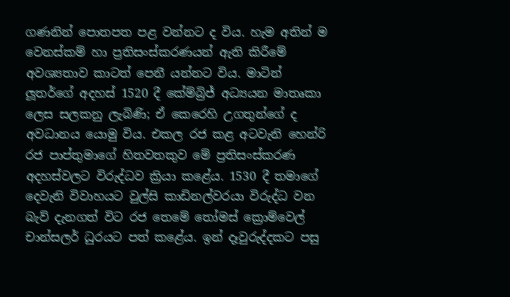ගණනින් පොතපත පළ වන්නට ද විය. හැම අතින් ම වෙනස්කම් හා ප්‍රතිසංස්කරණයන් ඇති කිරීමේ අවශ්‍යතාව කාටත් පෙනී යන්නට විය. මාටින් ලූතර්ගේ අදහස් 1520 දී කේම්බ්‍රිජ් අධ්‍යයන මාතෘකා ලෙස සලකනු ලැබිණි; ඒ කෙරෙහි උගතුන්ගේ ද අවධානය යොමු විය. එකල රජ කළ අටවැනි හෙන්රි රජ පාප්තුමාගේ හිතවතකුව මේ ප්‍රතිසංස්කරණ අදහස්වලට විරුද්ධව ක්‍රියා කළේය. 1530 දී තමාගේ දෙවැනි විවාහයට වුල්සි කාඩිනල්වරයා විරුද්ධ වන බැව් දැනගත් විට රජ තෙමේ තෝමස් ක්‍රොම්වෙල් චාන්සලර් ධුරයට පත් කළේය. ඉන් දෑවුරුද්දකට පසු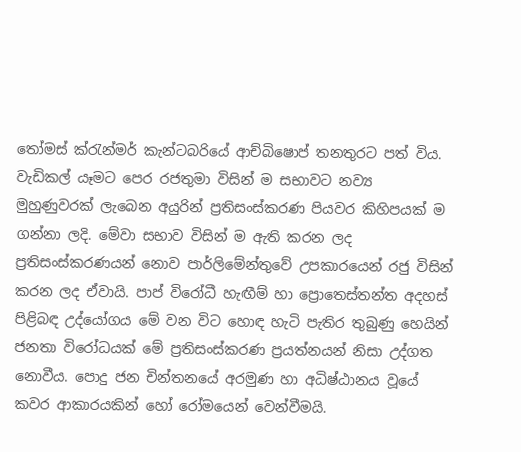තෝමස් ක්රැන්මර් කැන්ටබරියේ ආච්බිෂොප් තනතුරට පත් විය. වැඩිකල් යෑමට පෙර රජතුමා විසින් ම සභාවට නව්‍ය මුහුණුවරක් ලැබෙන අයුරින් ප්‍රතිසංස්කරණ පියවර කිහිපයක් ම ගන්නා ලදි. මේවා සභාව විසින් ම ඇති කරන ලද ප්‍රතිසංස්කරණයන් නොව පාර්ලිමේන්තුවේ උපකාරයෙන් රජු විසින් කරන ලද ඒවායි. පාප් විරෝධී හැඟීම් හා ප්‍රොතෙස්තන්ත අදහස් පිළිබඳ උද්යෝගය මේ වන විට හොඳ හැටි පැතිර තුබුණු හෙයින් ජනතා විරෝධයක් මේ ප්‍රතිසංස්කරණ ප්‍රයත්නයන් නිසා උද්ගත නොවීය. පොදු ජන චින්තනයේ අරමුණ හා අධිෂ්ඨානය වූයේ කවර ආකාරයකින් හෝ රෝමයෙන් වෙන්වීමයි.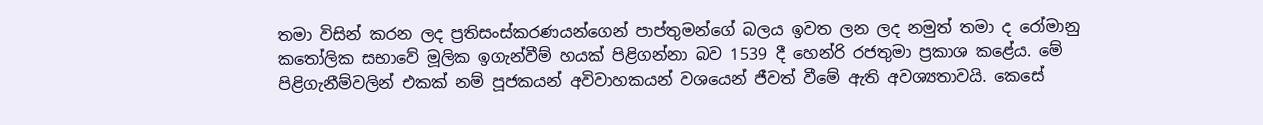තමා විසින් කරන ලද ප්‍රතිසංස්කරණයන්ගෙන් පාප්තුමන්ගේ බලය ඉවත ලන ලද නමුත් තමා ද රෝමානු කතෝලික සභාවේ මූලික ඉගැන්වීම් හයක් පිළිගන්නා බව 1539 දී හෙන්රි රජතුමා ප්‍රකාශ කළේය. මේ පිළිගැනීම්වලින් එකක් නම් පූජකයන් අවිවාහකයන් වශයෙන් ජීවත් වීමේ ඇති අවශ්‍යතාවයි. කෙසේ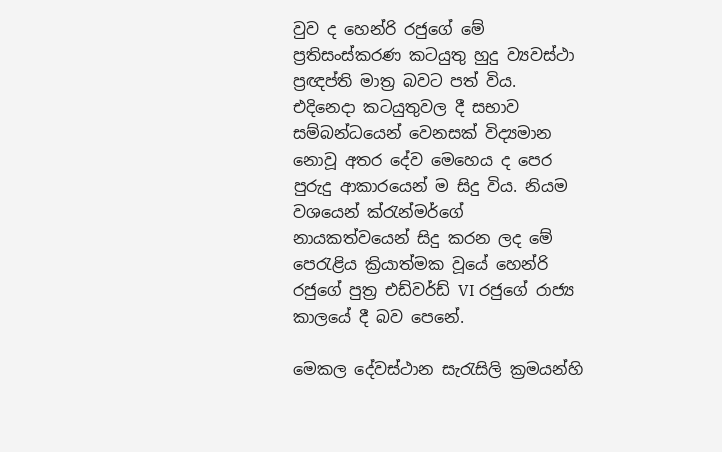වුව ද හෙන්රි රජුගේ මේ ප්‍රතිසංස්කරණ කටයුතු හුදු ව්‍යවස්ථා ප්‍රඥප්ති මාත්‍ර බවට පත් විය. එදිනෙදා කටයුතුවල දී සභාව සම්බන්ධයෙන් වෙනසක් විද්‍යමාන නොවූ අතර දේව මෙහෙය ද පෙර පුරුදු ආකාරයෙන් ම සිදු විය. නියම වශයෙන් ක්රැන්මර්ගේ නායකත්වයෙන් සිදු කරන ලද මේ පෙරැළිය ක්‍රියාත්මක වූයේ හෙන්රි රජුගේ පුත්‍ර එඩ්වර්ඩ් VI රජුගේ රාජ්‍ය කාලයේ දී බව පෙනේ.

මෙකල දේවස්ථාන සැරැසිලි ක්‍රමයන්හි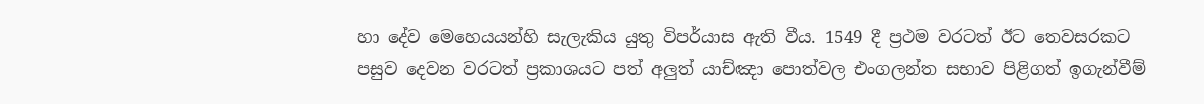හා දේව මෙහෙයයන්හි සැලැකිය යුතු විපර්යාස ඇති වීය. 1549 දී ප්‍රථම වරටත් ඊට තෙවසරකට පසුව දෙවන වරටත් ප්‍රකාශයට පත් අලුත් යාච්ඤා පොත්වල එංගලන්ත සභාව පිළිගත් ඉගැන්වීම්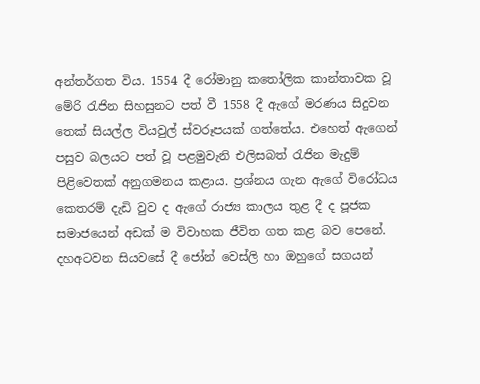අන්තර්ගත විය. 1554 දී රෝමානු කතෝලික කාන්තාවක වූ මේරි රැජින සිහසුනට පත් වී 1558 දී ඇගේ මරණය සිදුවන තෙක් සියල්ල වියවුල් ස්වරූපයක් ගත්තේය. එහෙත් ඇගෙන් පසුව බලයට පත් වූ පළමුවැනි එලිසබත් රැජින මැදුම් පිළිවෙතක් අනුගමනය කළාය. ප්‍රශ්නය ගැන ඇගේ විරෝධය කෙතරම් දැඩි වුව ද ඇගේ රාජ්‍ය කාලය තුළ දී ද පූජක සමාජයෙන් අඩක් ම විවාහක ජීවිත ගත කළ බව පෙනේ. දහඅටවන සියවසේ දී ජෝන් වෙස්ලි හා ඔහුගේ සගයන්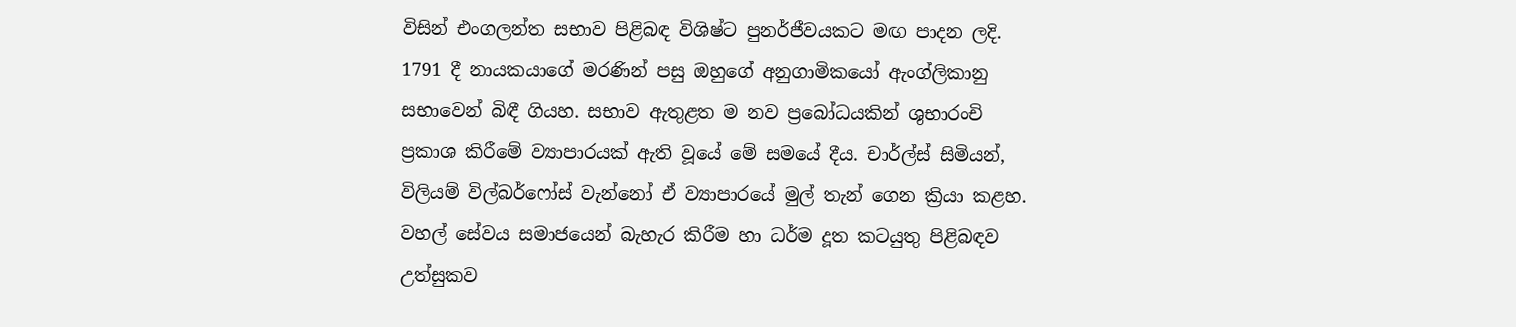විසින් එංගලන්ත සභාව පිළිබඳ විශිෂ්ට පුනර්ජීවයකට මඟ පාදන ලදි. 1791 දී නායකයාගේ මරණින් පසු ඔහුගේ අනුගාමිකයෝ ඇංග්ලිකානු සභාවෙන් බිඳී ගියහ. සභාව ඇතුළත ම නව ප්‍රබෝධයකින් ශුභාරංචි ප්‍රකාශ කිරීමේ ව්‍යාපාරයක් ඇති වූයේ මේ සමයේ දීය. චාර්ල්ස් සිමියන්, විලියම් විල්බර්ෆෝස් වැන්නෝ ඒ ව්‍යාපාරයේ මුල් තැන් ගෙන ක්‍රියා කළහ. වහල් සේවය සමාජයෙන් බැහැර කිරීම හා ධර්ම දූත කටයුතු පිළිබඳව උත්සුකව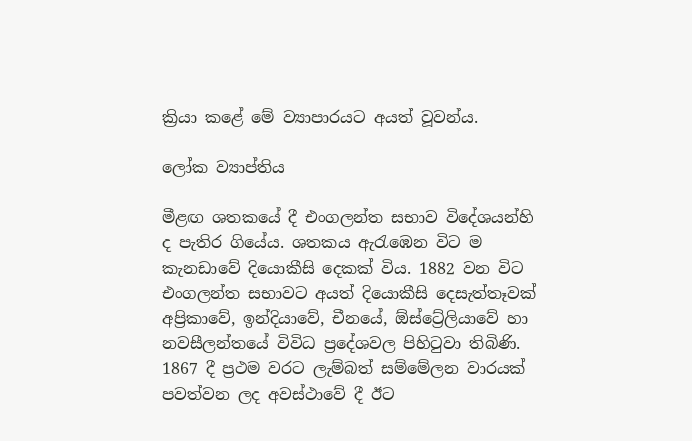ක්‍රියා කළේ මේ ව්‍යාපාරයට අයත් වූවන්ය.

ලෝක ව්‍යාප්තිය

මීළඟ ශතකයේ දී එංගලන්ත සභාව විදේශයන්හි ද පැතිර ගියේය. ශතකය ඇරැඹෙන විට ම කැනඩාවේ දියොකීසි දෙකක් විය. 1882 වන විට එංගලන්ත සභාවට අයත් දියොකීසි දෙසැත්තෑවක් අප්‍රිකාවේ, ඉන්දියාවේ, චීනයේ, ඕස්ට්‍රේලියාවේ හා නවසීලන්තයේ විවිධ ප්‍රදේශවල පිහිටුවා තිබිණි. 1867 දී ප්‍රථම වරට ලැම්බත් සම්මේලන වාරයක් පවත්වන ලද අවස්ථාවේ දී ඊට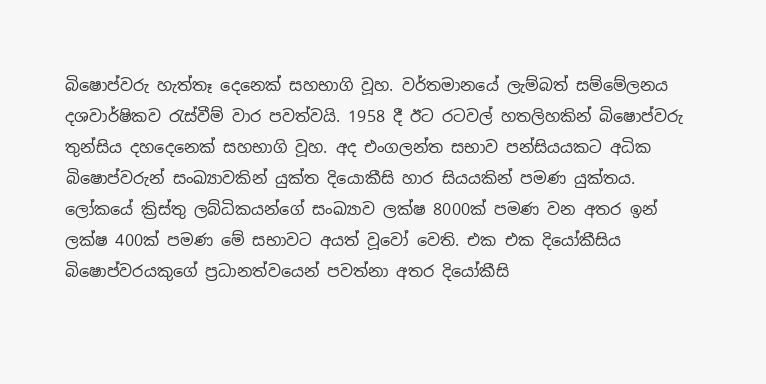බිෂොප්වරු හැත්තෑ දෙනෙක් සහභාගි වූහ. වර්තමානයේ ලැම්බත් සම්මේලනය දශවාර්ෂිකව රැස්වීම් වාර පවත්වයි. 1958 දී ඊට රටවල් හතලිහකින් බිෂොප්වරු තුන්සිය දහදෙනෙක් සහභාගි වූහ. අද එංගලන්ත සභාව පන්සියයකට අධික බිෂොප්වරුන් සංඛ්‍යාවකින් යුක්ත දියොකීසි හාර සියයකින් පමණ යුක්තය. ලෝකයේ ක්‍රිස්තු ලබ්ධිකයන්ගේ සංඛ්‍යාව ලක්ෂ 8000ක් පමණ වන අතර ඉන් ලක්ෂ 400ක් පමණ මේ සභාවට අයත් වූවෝ වෙති. එක එක දියෝකීසිය බිෂොප්වරයකුගේ ප්‍රධානත්වයෙන් පවත්නා අතර දියෝකීසි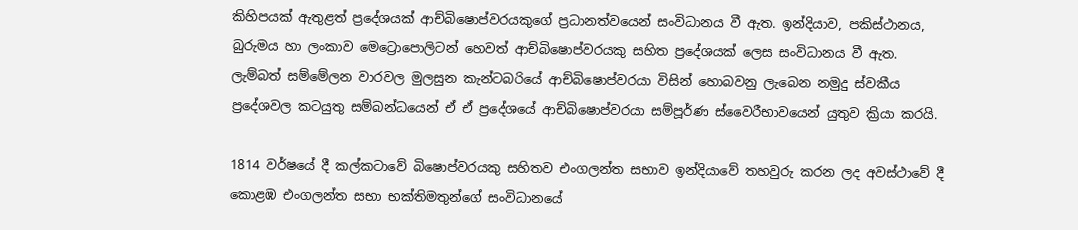කිහිපයක් ඇතුළත් ප්‍රදේශයක් ආච්බිෂොප්වරයකුගේ ප්‍රධානත්වයෙන් සංවිධානය වී ඇත. ඉන්දියාව, පකිස්ථානය, බුරුමය හා ලංකාව මෙට්‍රොපොලිටන් හෙවත් ආච්බිෂොප්වරයකු සහිත ප්‍රදේශයක් ලෙස සංවිධානය වී ඇත. ලැම්බත් සම්මේලන වාරවල මුලසුන කැන්ටබරියේ ආච්බිෂොප්වරයා විසින් හොබවනු ලැබෙන නමුදු ස්වකීය ප්‍රදේශවල කටයුතු සම්බන්ධයෙන් ඒ ඒ ප්‍රදේශයේ ආච්බිෂොප්වරයා සම්පූර්ණ ස්වෛරීභාවයෙන් යුතුව ක්‍රියා කරයි.

1814 වර්ෂයේ දී කල්කටාවේ බිෂොප්වරයකු සහිතව එංගලන්ත සභාව ඉන්දියාවේ තහවුරු කරන ලද අවස්ථාවේ දී කොළඹ එංගලන්ත සභා භක්තිමතුන්ගේ සංවිධානයේ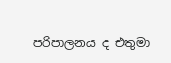පරිපාලනය ද එතුමා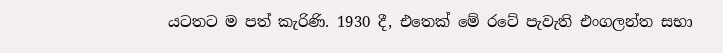යටතට ම පත් කැරිණි. 1930 දී, එතෙක් මේ රටේ පැවැති එංගලන්ත සභා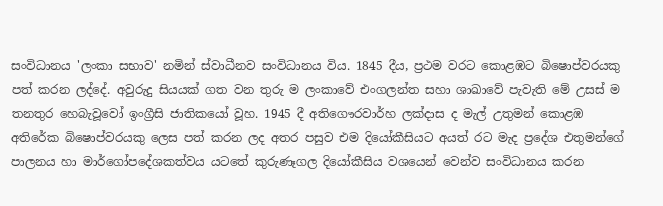සංවිධානය 'ලංකා සභාව' නමින් ස්වාධීනව සංවිධානය විය. 1845 දීය, ප්‍රථම වරට කොළඹට බිෂොප්වරයකු පත් කරන ලද්දේ. අවුරුදු සියයක් ගත වන තුරු ම ලංකාවේ එංගලන්ත සහා ශාඛාවේ පැවැති මේ උසස් ම තනතුර හෙබැවූවෝ ඉංග්‍රීසි ජාතිකයෝ වූහ. 1945 දී අතිගෞරවාර්හ ලක්දාස ද මැල් උතුමන් කොළඹ අතිරේක බිෂොප්වරයකු ලෙස පත් කරන ලද අතර පසුව එම දියෝකීසියට අයත් රට මැද ප්‍රදේශ එතුමන්ගේ පාලනය හා මාර්ගෝපදේශකත්වය යටතේ කුරුණෑගල දියෝකීසිය වශයෙන් වෙන්ව සංවිධානය කරන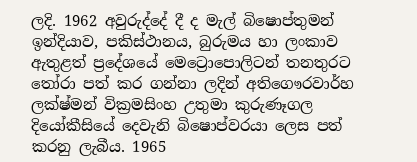ලදි. 1962 අවුරුද්දේ දී ද මැල් බිෂොප්තුමන් ඉන්දියාව, පකිස්ථානය, බුරුමය හා ලංකාව ඇතුළත් ප්‍රදේශයේ මෙට්‍රොපොලිටන් තනතුරට තෝරා පත් කර ගන්නා ලදින් අතිගෞරවාර්හ ලක්ෂ්මන් වික්‍රමසිංහ උතුමා කුරුණෑගල දියෝකීසියේ දෙවැනි බිෂොප්වරයා ලෙස පත් කරනු ලැබීය. 1965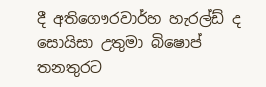දී අතිගෞරවාර්හ හැරල්ඩ් ද සොයිසා උතුමා බිෂොප් තනතුරට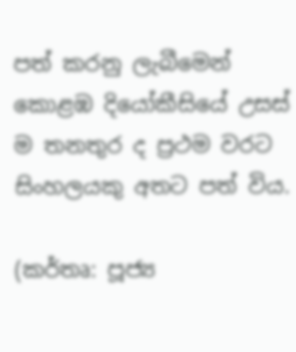පත් කරනු ලැබීමෙන් කොළඹ දියෝකීසියේ උසස් ම තනතුර ද ප්‍රථම වරට සිංහලයකු අතට පත් විය.

(කර්තෘ: පූජ්‍ය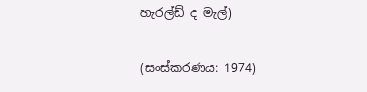හැරල්ඩ් ද මැල්)

(සංස්කරණය: 1974)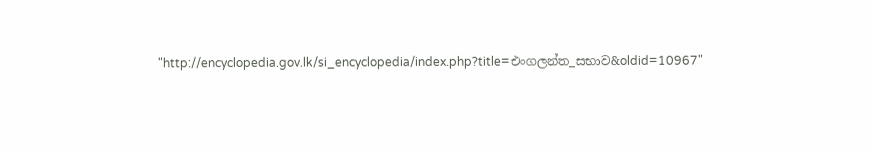"http://encyclopedia.gov.lk/si_encyclopedia/index.php?title=එංගලන්ත_සභාව&oldid=10967"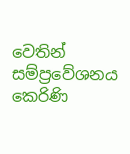වෙතින් සම්ප්‍රවේශනය කෙරිණි